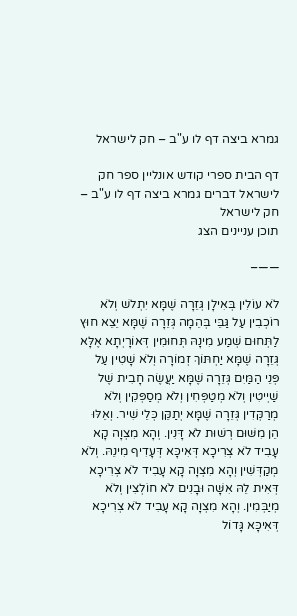גמרא ביצה דף לו ע"ב – חק לישראל

דף הבית ספרי קודש אונליין ספר חק לישראל דברים גמרא ביצה דף לו ע"ב – חק לישראל
תוכן עניינים הצג

——–

לֹא עוֹלִין בְּאִילָן גְּזֵרָה שֶׁמָּא יִתְלשׁ וְלֹא רוֹכְבִין עַל גַּבֵּי בְּהֵמָה גְּזֵרָה שֶׁמָּא יֵצֵא חוּץ לַתְּחוּם שְׁמַע מִינָהּ תְּחוּמִין דְּאוֹרָיְתָא אֶלָּא גְּזֵרָה שֶׁמָּא יַחְתּוֹךְ זְמוֹרָה וְלֹא שָׁטִין עַל פְּנֵי הַמַּיִם גְּזֵרָה שֶׁמָּא יַעֲשֶׂה חָבִית שֶׁל שַׁיְיטִין וְלֹא מְטַפְּחִין וְלֹא מְסַפְּקִין וְלֹא מְרַקְּדִין גְּזֵרָה שֶׁמָּא יְתַקֵּן כְּלֵי שִׁיר. וְאֵלּוּ הֵן מִשּׁוּם רְשׁוּת לֹא דָּנִין. וְהָא מִצְוָה קָא עָבִיד לֹא צְרִיכָא דְּאִיכָּא דְּעָדִיף מִינֵהּ. וְלֹא מְקַדְּשִׁין וְהָא מִצְוָה קָא עָבִיד לֹא צְרִיכָא דְּאִית לֵהּ אִשָּׁה וּבָנִים לֹא חוֹלְצִין וְלֹא מְיַבְּמִין. וְהָא מִצְוָה קָא עָבִיד לֹא צְרִיכָא דְּאִיכָּא גָּדוֹל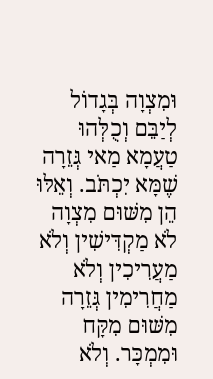וּמִצְוָה בְּגָדוֹל לְיַבֵּם וְכֻלְּהוּ טַעֲמָא מַאי גְּזֵרָה שֶׁמָּא יִכְתֹּב. וְאֵלּוּ הֵן מִשּׁוּם מִצְוָה לֹא מַקְדִּישִׁין וְלֹא מַעֲרִיכִין וְלֹא מַחֲרִימִין גְּזֵרָה מִשּׁוּם מִקָּח וּמִמְכָּר. וְלֹא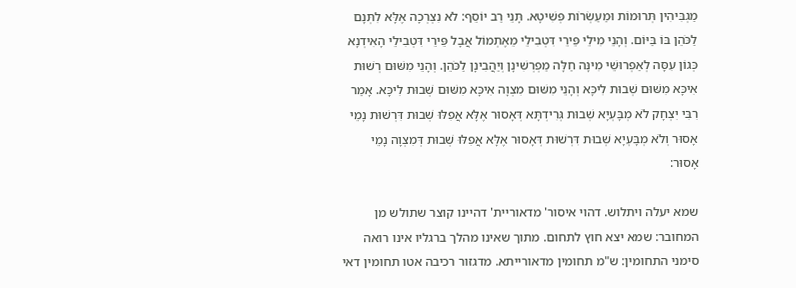מַגְבִּיהִין תְּרוּמוֹת וּמַעַשְׂרוֹת פְּשִׁיטָא. תָּנֵי רַב יוֹסֵף: לֹא נִצְרְכָה אֶלָּא לִתְּנָם לַכֹּהֵן בּוֹ בַּיּוֹם. וְהָנֵי מִילֵי פֵּירֵי דִּטְבִילֵי מֵאֶתְמוֹל אֲבָל פֵּירֵי דִּטְבִילֵי הָאִידְנָא כְּגוֹן עִסָּה לְאַפְרוּשֵׁי מִינָּה חַלָּה מַפְרְשִׁינָן וְיַהֲבִינָן לַכֹּהֵן. וְהָנֵי מִשּׁוּם רְשׁוּת אִיכָּא מִשּׁוּם שְׁבוּת לִיכָּא וְהָנֵי מִשּׁוּם מִצְוָה אִיכָּא מִשּׁוּם שְׁבוּת לִיכָּא. אָמַר רִבִּי יִצְחָק לֹא מְבָּעְיָא שְׁבוּת גְּרִידְתָּא דְּאָסוּר אֶלָּא אֲפִלּוּ שְׁבוּת דִּרְשׁוּת נָמֵי אָסוּר וְלֹא מְבָּעְיָא שְׁבוּת דִּרְשׁוּת דְּאָסוּר אֶלָּא אֲפִלּוּ שְׁבוּת דְּמִצְוָה נָמֵי אָסוּר:

שמא יעלה ויתלוש. דהוי איסור' מדאוריית' דהיינו קוצר שתולש מן המחובר: שמא יצא חוץ לתחום. מתוך שאינו מהלך ברגליו אינו רואה סימני התחומין: ש"מ תחומין מדאורייתא. מדגזור רכיבה אטו תחומין דאי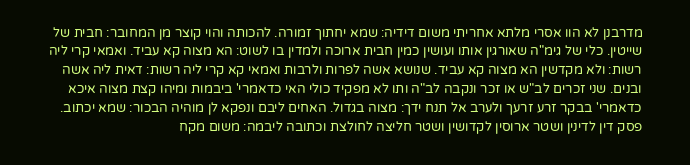מדרבנן לא הוו אסרי מלתא אחריתי משום דידיה: שמא יחתוך זמורה. להכותה והוי קוצר מן המחובר: חבית של שייטין. כלי של גימ"ה שאורגין אותו ועושין כמין חבית ארוכה ולמדין בו לשוט: הא מצוה קא עביד. ואמאי קרי ליה רשות: ולא מקדשין הא מצוה קא עביד. שנושא אשה לפרות ולרבות ואמאי קא קרי ליה רשות: דאית ליה אשה ובנים. שני זכרים לב"ש או זכר ונקבה לב"ה ותו לא מפקיד כולי האי כדאמרי' ביבמות ומיהו קצת מצוה איכא כדאמרי' בבקר זרע זרעך ולערב אל תנח ידך: מצוה בגדול. האחים ליבם ונפקא לן מוהיה הבכור: שמא יכתוב. פסק דין לדינין ושטר ארוסין לקדושין ושטר חליצה לחולצת וכתובה ליבמה: משום מקח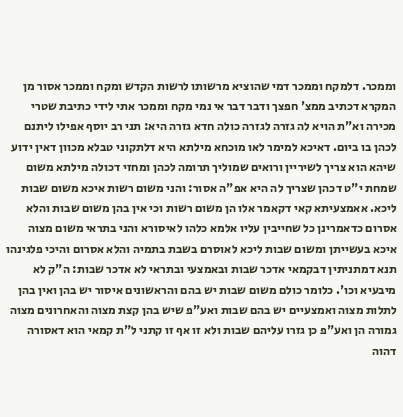וממכר. דלמקח וממכר דמי שהוציא מרשותו לרשות הקדש ומקח וממכר אסור מן המקרא דכתיב ממצ' חפצך ודבר דבר אי נמי מקח וממכר אתי לידי כתיבת שטרי מכירה וא"ת הויא לה גזרה לגזרה כולה חדא גזרה היא: תני רב יוסף אפילו ליתנם לכהן בו ביום. דאיכא למימר לאו מוכחא מילתא היא דלתקוני טבלא מכוון דאין ידוע שיהא הוא צריך לשיריין ורואים שמוליך תרומה לכהן ומחזי דכולה מילתא משום שמחת י"ט דכהן שצריך לה היא אפ"ה אסור: והני משום רשות איכא משום שבות ליכא. אאמצעיתא קאי דקאמר אלו הן משום רשות וכי אין בהן משום שבות והלא אסרום כדאמרינן כל שחייבין עליו אלמא כלהו לאיסורא והני בתראי משום מצוה איכא בעשייתן ומשום שבות ליכא לאוסרם בשבת בתמיה והלא אסרום והיכי פלגינהו תנא דמתניתין דבקמאי אדכר שבות ובאמצעי ובתראי לא אדכר שבות: ה"ק לא מיבעיא וכו'. כלומר כולם משום שבות יש בהם והראשונים איסור יש בהן ואין בהן לתלות מצוה ואמצעיים יש בהם שבות ואע"פ שיש בהן קצת מצוה והאחרונים מצוה גמורה הן ואע"פ כן גזרו עליהם שבות ולא זו אף זו קתני ל"ת קמאי הוא דאסורה דהוה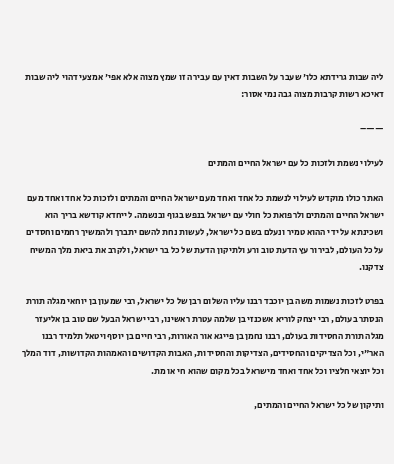ליה שבות גרידתא כלו' שעבר על השבות דאין עם עבירה זו שמץ מצוה אלא אפי' אמצעי דהוי ליה שבות דאיכא רשות קרבות מצוה גבה נמי אסור:

——–

לעילוי נשמת ולזכות כל עם ישראל החיים והמתים

האתר כולו מוקדש לעילוי לנשמת כל אחד ואחד מעם ישראל החיים והמתים ולזכות כל אחד ואחד מעם ישראל החיים והמתים ולרפואת כל חולי עם ישראל בנפש בגוף ובנשמה. לייחדא קודשא בריך הוא ושכינתא על ידי ההוא טמיר ונעלם בשם כל ישראל, לעשות נחת להשם יתברך ולהמשיך רחמים וחסדים על כל העולם, לבירור עץ הדעת טוב ורע ולתיקון הדעת של כל בר ישראל, ולקרב את ביאת מלך המשיח צדקנו.

בפרט לזכות נשמות משה בן יוכבד רבנו עליו השלום רבן של כל ישראל, רבי שמעון בן יוחאי מגלה תורת הנסתר בעולם, רבי יצחק לוריא אשכנזי בן שלמה עטרת ראשינו, רבי ישראל הבעל שם טוב בן אליעזר מגלה תורת החסידות בעולם, רבנו נחמן בן פייגא אור האורות, רבי חיים בן יוסף ויטאל תלמיד רבנו האר"י, וכל הצדיקים והחסידים, הצדיקות והחסידות, האבות הקדושים והאמהות הקדושות, דוד המלך וכל יוצאי חלציו וכל אחד ואחד מישראל בכל מקום שהוא חי או מת.

ותיקון של כל ישראל החיים והמתים,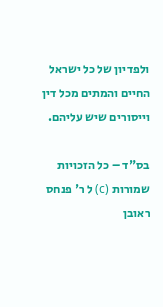ולפדיון של כל ישראל החיים והמתים מכל דין וייסורים שיש עליהם.

בס"ד – כל הזכויות שמורות (c) ל ר' פנחס ראובן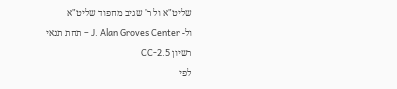שליט"א ול ר' שגיב מחפוד שליט"א
ול- J. Alan Groves Center – תחת תנאי רשיון CC-2.5
לפי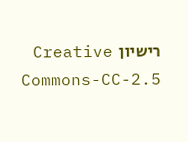רישיון  Creative Commons-CC-2.5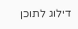דילוג לתוכן